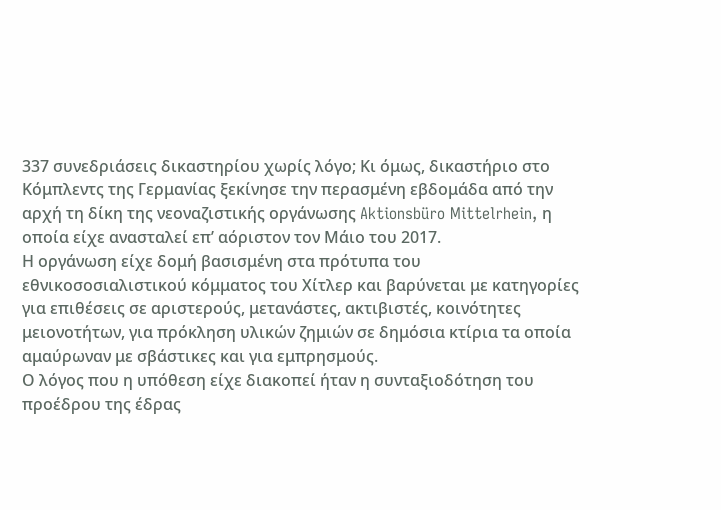337 συνεδριάσεις δικαστηρίου χωρίς λόγο; Κι όμως, δικαστήριο στο Κόμπλεντς της Γερμανίας ξεκίνησε την περασμένη εβδομάδα από την αρχή τη δίκη της νεοναζιστικής οργάνωσης Aktionsbüro Mittelrhein, η οποία είχε ανασταλεί επ’ αόριστον τον Μάιο του 2017.
Η οργάνωση είχε δομή βασισμένη στα πρότυπα του εθνικοσοσιαλιστικού κόμματος του Χίτλερ και βαρύνεται με κατηγορίες για επιθέσεις σε αριστερούς, μετανάστες, ακτιβιστές, κοινότητες μειονοτήτων, για πρόκληση υλικών ζημιών σε δημόσια κτίρια τα οποία αμαύρωναν με σβάστικες και για εμπρησμούς.
Ο λόγος που η υπόθεση είχε διακοπεί ήταν η συνταξιοδότηση του προέδρου της έδρας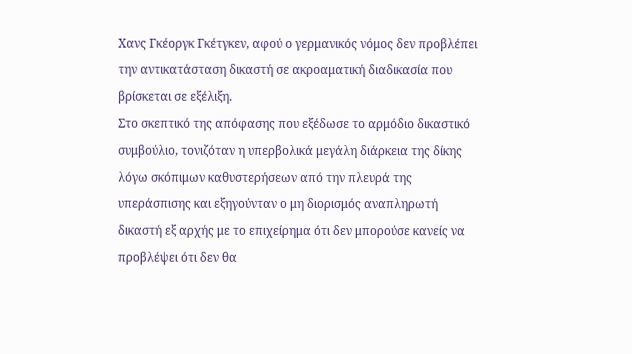Χανς Γκέοργκ Γκέτγκεν, αφού ο γερμανικός νόμος δεν προβλέπει την αντικατάσταση δικαστή σε ακροαματική διαδικασία που βρίσκεται σε εξέλιξη.
Στο σκεπτικό της απόφασης που εξέδωσε το αρμόδιο δικαστικό συμβούλιο, τονιζόταν η υπερβολικά μεγάλη διάρκεια της δίκης λόγω σκόπιμων καθυστερήσεων από την πλευρά της υπεράσπισης και εξηγούνταν ο μη διορισμός αναπληρωτή δικαστή εξ αρχής με το επιχείρημα ότι δεν μπορούσε κανείς να προβλέψει ότι δεν θα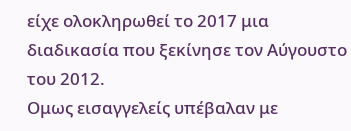είχε ολοκληρωθεί το 2017 μια διαδικασία που ξεκίνησε τον Αύγουστο του 2012.
Ομως εισαγγελείς υπέβαλαν με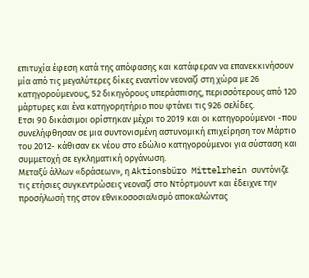επιτυχία έφεση κατά της απόφασης και κατάφεραν να επανεκκινήσουν μία από τις μεγαλύτερες δίκες εναντίον νεοναζί στη χώρα με 26 κατηγορούμενους, 52 δικηγόρους υπεράσπισης, περισσότερους από 120 μάρτυρες και ένα κατηγορητήριο που φτάνει τις 926 σελίδες.
Ετσι 90 δικάσιμοι ορίστηκαν μέχρι το 2019 και οι κατηγορούμενοι -που συνελήφθησαν σε μια συντονισμένη αστυνομική επιχείρηση τον Μάρτιο του 2012- κάθισαν εκ νέου στο εδώλιο κατηγορούμενοι για σύσταση και συμμετοχή σε εγκληματική οργάνωση.
Μεταξύ άλλων «δράσεων», η Aktionsbüro Mittelrhein συντόνιζε τις ετήσιες συγκεντρώσεις νεοναζί στο Ντόρτμουντ και έδειχνε την προσήλωσή της στον εθνικοσοσιαλισμό αποκαλώντας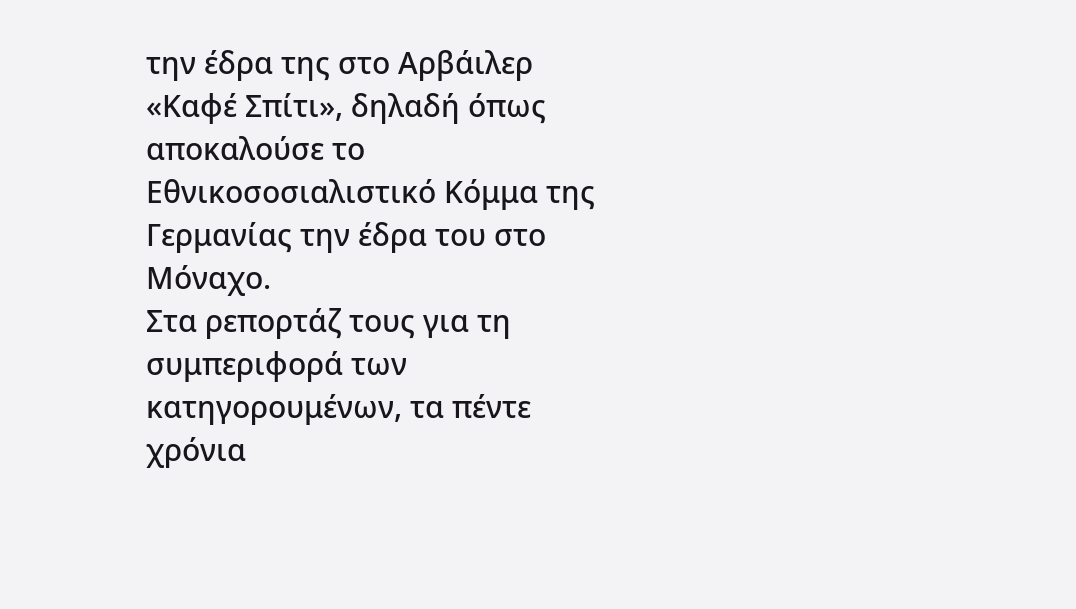την έδρα της στο Αρβάιλερ «Καφέ Σπίτι», δηλαδή όπως αποκαλούσε το Εθνικοσοσιαλιστικό Κόμμα της Γερμανίας την έδρα του στο Μόναχο.
Στα ρεπορτάζ τους για τη συμπεριφορά των κατηγορουμένων, τα πέντε χρόνια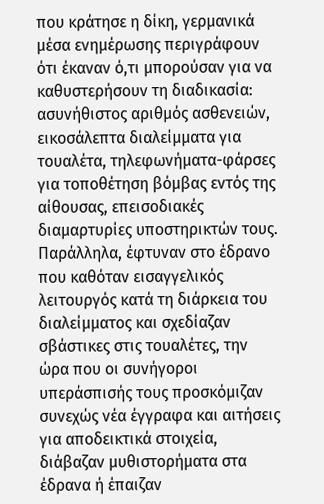που κράτησε η δίκη, γερμανικά μέσα ενημέρωσης περιγράφουν ότι έκαναν ό,τι μπορούσαν για να καθυστερήσουν τη διαδικασία: ασυνήθιστος αριθμός ασθενειών, εικοσάλεπτα διαλείμματα για τουαλέτα, τηλεφωνήματα-φάρσες για τοποθέτηση βόμβας εντός της αίθουσας, επεισοδιακές διαμαρτυρίες υποστηρικτών τους.
Παράλληλα, έφτυναν στο έδρανο που καθόταν εισαγγελικός λειτουργός κατά τη διάρκεια του διαλείμματος και σχεδίαζαν σβάστικες στις τουαλέτες, την ώρα που οι συνήγοροι υπεράσπισής τους προσκόμιζαν συνεχώς νέα έγγραφα και αιτήσεις για αποδεικτικά στοιχεία, διάβαζαν μυθιστορήματα στα έδρανα ή έπαιζαν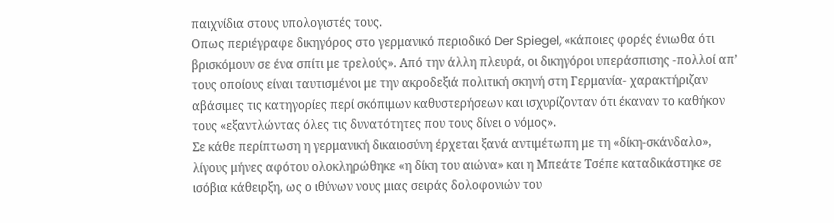παιχνίδια στους υπολογιστές τους.
Οπως περιέγραφε δικηγόρος στο γερμανικό περιοδικό Der Spiegel, «κάποιες φορές ένιωθα ότι βρισκόμουν σε ένα σπίτι με τρελούς». Από την άλλη πλευρά, οι δικηγόροι υπεράσπισης -πολλοί απ’ τους οποίους είναι ταυτισμένοι με την ακροδεξιά πολιτική σκηνή στη Γερμανία- χαρακτήριζαν αβάσιμες τις κατηγορίες περί σκόπιμων καθυστερήσεων και ισχυρίζονταν ότι έκαναν το καθήκον τους «εξαντλώντας όλες τις δυνατότητες που τους δίνει ο νόμος».
Σε κάθε περίπτωση η γερμανική δικαιοσύνη έρχεται ξανά αντιμέτωπη με τη «δίκη-σκάνδαλο», λίγους μήνες αφότου ολοκληρώθηκε «η δίκη του αιώνα» και η Μπεάτε Τσέπε καταδικάστηκε σε ισόβια κάθειρξη, ως ο ιθύνων νους μιας σειράς δολοφονιών του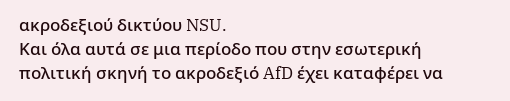ακροδεξιού δικτύου NSU.
Και όλα αυτά σε μια περίοδο που στην εσωτερική πολιτική σκηνή το ακροδεξιό AfD έχει καταφέρει να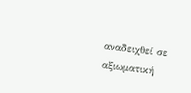αναδειχθεί σε αξιωματική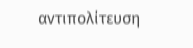αντιπολίτευση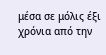μέσα σε μόλις έξι χρόνια από την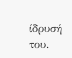ίδρυσή του.